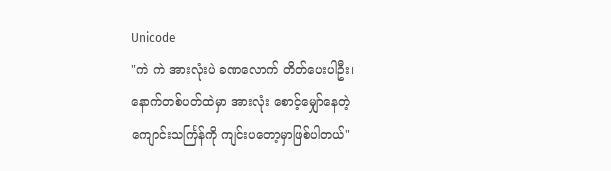Unicode
"ကဲ ကဲ အားလုံးပဲ ခဏလောက် တိတ်ပေးပါဦး၊ နောက်တစ်ပတ်ထဲမှာ အားလုံး စောင့်မျှော်နေတဲ့ ကျောင်းသင်္ကြန်ကို ကျင်းပတော့မှာဖြစ်ပါတယ်"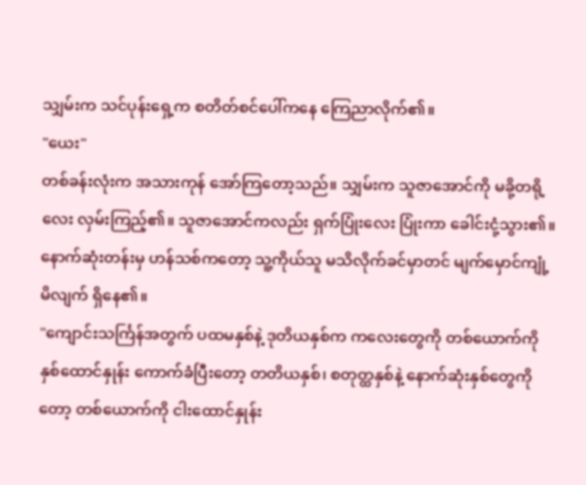သျှမ်းက သင်ပုန်းရှေ့က စတိတ်စင်ပေါ်ကနေ ကြေညာလိုက်၏။
"ယေး"
တစ်ခန်းလုံးက အသားကုန် အော်ကြတော့သည်။ သျှမ်းက သူဇာအောင်ကို မခို့တရို့လေး လှမ်းကြည့်၏။ သူဇာအောင်ကလည်း ရှက်ပြုံးလေး ပြုံးကာ ခေါင်းငုံ့သွား၏။
နောက်ဆုံးတန်းမှ ဟန်သစ်ကတော့ သူ့ကိုယ်သူ မသိလိုက်ခင်မှာတင် မျက်မှောင်ကျုံ့မိလျက် ရှိနေ၏။
"ကျောင်းသင်္ကြန်အတွက် ပထမနှစ်နဲ့ ဒုတိယနှစ်က ကလေးတွေကို တစ်ယောက်ကို နှစ်ထောင်နှုန်း ကောက်ခံပြီးတော့ တတိယနှစ်၊ စတုတ္ထနှစ်နဲ့ နောက်ဆုံးနှစ်တွေကိုတော့ တစ်ယောက်ကို ငါးထောင်နှုန်း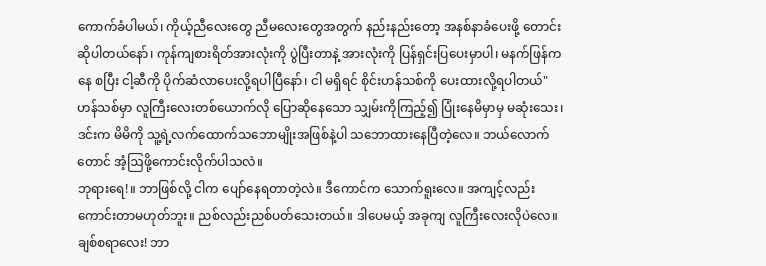ကောက်ခံပါမယ်၊ ကိုယ့်ညီလေးတွေ ညီမလေးတွေအတွက် နည်းနည်းတော့ အနစ်နာခံပေးဖို့ တောင်းဆိုပါတယ်နော်၊ ကုန်ကျစားရိတ်အားလုံးကို ပွဲပြီးတာနဲ့ အားလုံးကို ပြန်ရှင်းပြပေးမှာပါ၊ မနက်ဖြန်ကနေ စပြီး ငါ့ဆီကို ပိုက်ဆံလာပေးလို့ရပါပြီနော်၊ ငါ မရှိရင် စိုင်းဟန်သစ်ကို ပေးထားလို့ရပါတယ်"
ဟန်သစ်မှာ လူကြီးလေးတစ်ယောက်လို ပြောဆိုနေသော သျှမ်းကိုကြည့်၍ ပြုံးနေမိမှာမှ မဆုံးသေး၊ ဒင်းက မိမိကို သူ့ရဲ့လက်ထောက်သဘောမျိုးအဖြစ်နဲ့ပါ သဘောထားနေပြီတဲ့လေ။ ဘယ်လောက်တောင် အံ့ဩဖို့ကောင်းလိုက်ပါသလဲ။
ဘုရားရေ!။ ဘာဖြစ်လို့ ငါက ပျော်နေရတာတဲ့လဲ။ ဒီကောင်က သောက်ရူးလေ။ အကျင့်လည်း ကောင်းတာမဟုတ်ဘူး။ ညစ်လည်းညစ်ပတ်သေးတယ်။ ဒါပေမယ့် အခုကျ လူကြီးလေးလိုပဲလေ။ ချစ်စရာလေး! ဘာ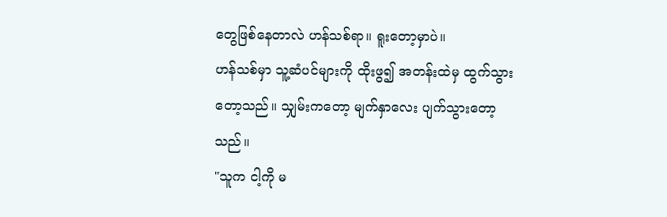တွေဖြစ်နေတာလဲ ဟန်သစ်ရာ။ ရူးတော့မှာပဲ။
ဟန်သစ်မှာ သူ့ဆံပင်များကို ထိုးဖွ၍ အတန်းထဲမှ ထွက်သွားတော့သည်။ သျှမ်းကတော့ မျက်နှာလေး ပျက်သွားတော့သည်။
"သူက ငါ့ကို မ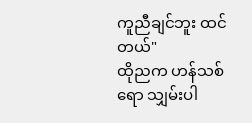ကူညီချင်ဘူး ထင်တယ်"
ထိုညက ဟန်သစ်ရော သျှမ်းပါ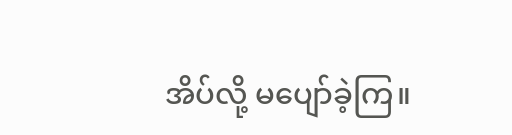အိပ်လို့ မပျော်ခဲ့ကြ။